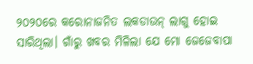୨୦୨୦ରେ କରୋନାଜନିତ ଲକଡାଉନ୍ ଲାଗୁ ହୋଇ ସାରିଥିଲା। ଗାଁରୁ ଖବର ମିଳିଲା ଯେ ମୋ ଜେଜେବାପା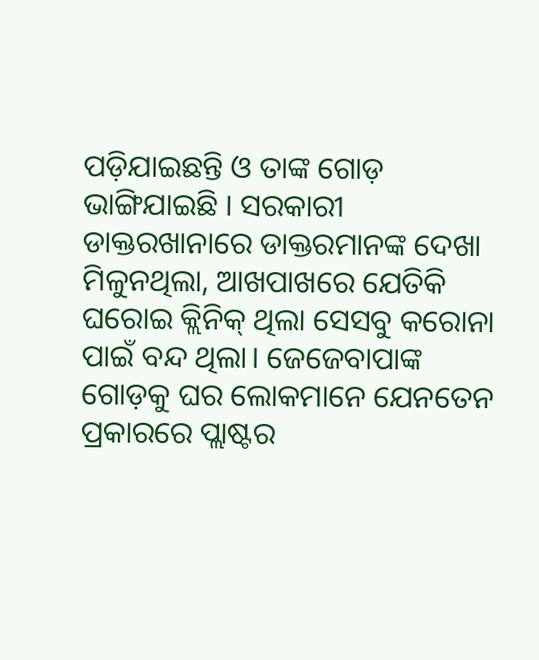ପଡ଼ିଯାଇଛନ୍ତି ଓ ତାଙ୍କ ଗୋଡ଼ ଭାଙ୍ଗିଯାଇଛି । ସରକାରୀ ଡାକ୍ତରଖାନାରେ ଡାକ୍ତରମାନଙ୍କ ଦେଖା ମିଳୁନଥିଲା, ଆଖପାଖରେ ଯେତିକି ଘରୋଇ କ୍ଲିନିକ୍ ଥିଲା ସେସବୁ କରୋନା ପାଇଁ ବନ୍ଦ ଥିଲା। ଜେଜେବାପାଙ୍କ ଗୋଡ଼କୁ ଘର ଲୋକମାନେ ଯେନତେନ ପ୍ରକାରରେ ପ୍ଲାଷ୍ଟର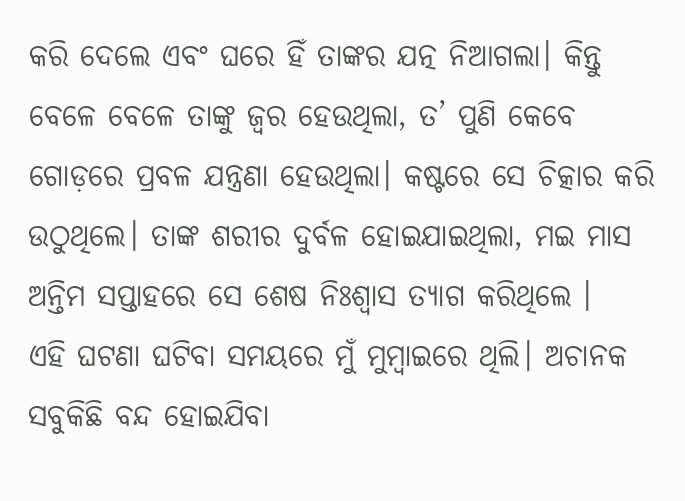କରି ଦେଲେ ଏବଂ ଘରେ ହିଁ ତାଙ୍କର ଯତ୍ନ ନିଆଗଲା। କିନ୍ତୁ ବେଳେ ବେଳେ ତାଙ୍କୁ ଜ୍ୱର ହେଉଥିଲା, ତ’ ପୁଣି କେବେ ଗୋଡ଼ରେ ପ୍ରବଳ ଯନ୍ତ୍ରଣା ହେଉଥିଲା। କଷ୍ଟରେ ସେ ଚିତ୍କାର କରି ଉଠୁଥିଲେ। ତାଙ୍କ ଶରୀର ଦୁର୍ବଳ ହୋଇଯାଇଥିଲା, ମଇ ମାସ ଅନ୍ତିମ ସପ୍ତାହରେ ସେ ଶେଷ ନିଃଶ୍ୱାସ ତ୍ୟାଗ କରିଥିଲେ ।
ଏହି ଘଟଣା ଘଟିବା ସମୟରେ ମୁଁ ମୁମ୍ବାଇରେ ଥିଲି। ଅଚାନକ ସବୁକିଛି ବନ୍ଦ ହୋଇଯିବା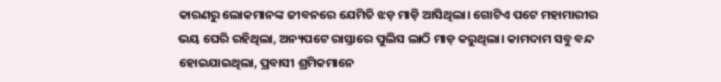କାରଣରୁ ଲୋକମାନଙ୍କ ଜୀବନରେ ଯେମିତି ଝଡ଼ ମାଡ଼ି ଆସିଥିଲା। ଗୋଟିଏ ପଟେ ମହାମାରୀର ଭୟ ଘେରି ରହିଥିଲା, ଅନ୍ୟପଟେ ରାସ୍ତାରେ ପୁଲିସ ଲାଠି ମାଡ଼ କରୁଥିଲା। କାମଦାମ ସବୁ ବନ୍ଦ ହୋଇଯାଇଥିଲା, ପ୍ରବାସୀ ଶ୍ରମିକମାନେ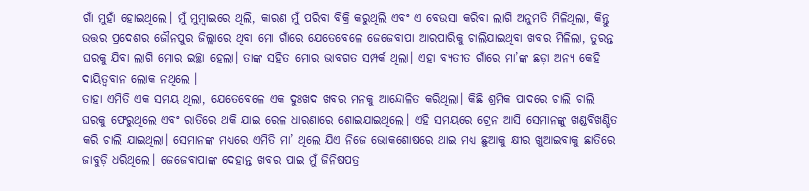ଗାଁ ମୁହାଁ ହୋଇଥିଲେ। ମୁଁ ମୁମ୍ବାଇରେ ଥିଲି, କାରଣ ମୁଁ ପରିବା ବିକ୍ରି କରୁଥିଲି ଏବଂ ଏ ବେଉସା କରିବା ଲାଗି ଅନୁମତି ମିଳିଥିଲା, କିନ୍ତୁ ଉତ୍ତର ପ୍ରଦେଶର ଜୌନପୁର ଜିଲ୍ଲାରେ ଥିବା ମୋ ଗାଁରେ ଯେତେବେଳେ ଜେଜେବାପା ଆରପାରିକୁ ଚାଲିଯାଇଥିବା ଖବର ମିଳିଲା, ତୁରନ୍ତ ଘରକୁ ଯିବା ଲାଗି ମୋର ଇଚ୍ଛା ହେଲା। ତାଙ୍କ ସହିତ ମୋର ଭାବଗତ ସମ୍ପର୍କ ଥିଲା। ଏହା ବ୍ୟତୀତ ଗାଁରେ ମା’ଙ୍କ ଛଡ଼ା ଅନ୍ୟ କେହି ଦାୟିତ୍ୱବାନ ଲୋକ ନଥିଲେ ।
ତାହା ଏମିତି ଏକ ସମୟ ଥିଲା, ଯେତେବେଳେ ଏକ ଦୁଃଖଦ ଖବର ମନକୁ ଆନ୍ଦୋଳିତ କରିଥିଲା। କିଛି ଶ୍ରମିକ ପାଦରେ ଚାଲି ଚାଲି ଘରକୁ ଫେରୁଥିଲେ ଏବଂ ରାତିରେ ଥକି ଯାଇ ରେଳ ଧାରଣାରେ ଶୋଇଯାଇଥିଲେ। ଏହି ସମୟରେ ଟ୍ରେନ ଆସି ସେମାନଙ୍କୁ ଖଣ୍ଡବିଖଣ୍ଡିତ କରି ଚାଲି ଯାଇଥିଲା। ସେମାନଙ୍କ ମଧ୍ୟରେ ଏମିତି ମା’ ଥିଲେ ଯିଏ ନିଜେ ଭୋକଶୋଷରେ ଥାଇ ମଧ୍ୟ ଛୁଆକୁ କ୍ଷୀର ଖୁଆଇବାକୁ ଛାତିରେ ଜାବୁଡ଼ି ଧରିଥିଲେ। ଜେଜେବାପାଙ୍କ ଦେହାନ୍ତ ଖବର ପାଇ ମୁଁ ଜିନିଷପତ୍ର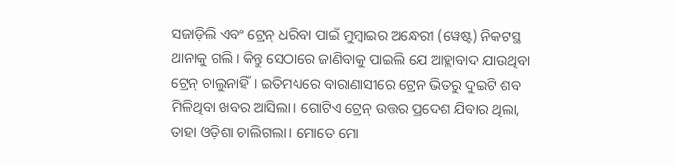ସଜାଡ଼ିଲି ଏବଂ ଟ୍ରେନ୍ ଧରିବା ପାଇଁ ମୁମ୍ବାଇର ଅନ୍ଧେରୀ (ୱେଷ୍ଟ) ନିକଟସ୍ଥ ଥାନାକୁ ଗଲି। କିନ୍ତୁ ସେଠାରେ ଜାଣିବାକୁ ପାଇଲି ଯେ ଆହ୍ଲାବାଦ ଯାଉଥିବା ଟ୍ରେନ୍ ଚାଲୁନାହିଁ। ଇତିମଧ୍ୟରେ ବାରାଣାସୀରେ ଟ୍ରେନ ଭିତରୁ ଦୁଇଟି ଶବ ମିଳିଥିବା ଖବର ଆସିଲା। ଗୋଟିଏ ଟ୍ରେନ୍ ଉତ୍ତର ପ୍ରଦେଶ ଯିବାର ଥିଲା, ତାହା ଓଡ଼ିଶା ଚାଲିଗଲା। ମୋତେ ମୋ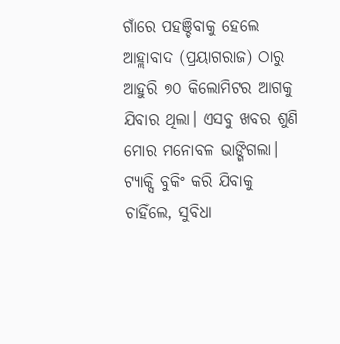ଗାଁରେ ପହଞ୍ଚିବାକୁ ହେଲେ ଆହ୍ଲାବାଦ (ପ୍ରୟାଗରାଜ) ଠାରୁ ଆହୁରି ୭୦ କିଲୋମିଟର ଆଗକୁ ଯିବାର ଥିଲା। ଏସବୁ ଖବର ଶୁଣି ମୋର ମନୋବଳ ଭାଙ୍ଗିଗଲା। ଟ୍ୟାକ୍ସି ବୁକିଂ କରି ଯିବାକୁ ଚାହିଁଲେ, ସୁବିଧା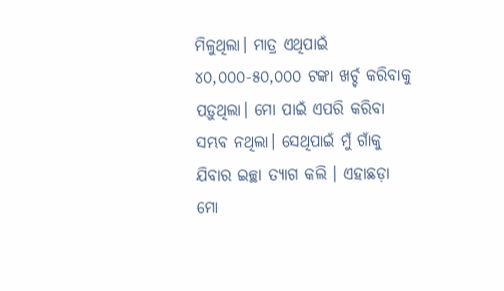ମିଳୁଥିଲା। ମାତ୍ର ଏଥିପାଇଁ ୪୦,୦୦୦-୫୦,୦୦୦ ଟଙ୍କା ଖର୍ଚ୍ଚ କରିବାକୁ ପଡ଼ୁଥିଲା। ମୋ ପାଇଁ ଏପରି କରିବା ସମ୍ଭବ ନଥିଲା। ସେଥିପାଇଁ ମୁଁ ଗାଁକୁ ଯିବାର ଇଚ୍ଛା ତ୍ୟାଗ କଲି । ଏହାଛଡ଼ା ମୋ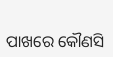ପାଖରେ କୌଣସି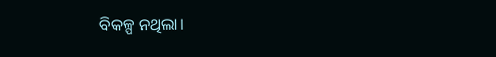ବିକଳ୍ପ ନଥିଲା।